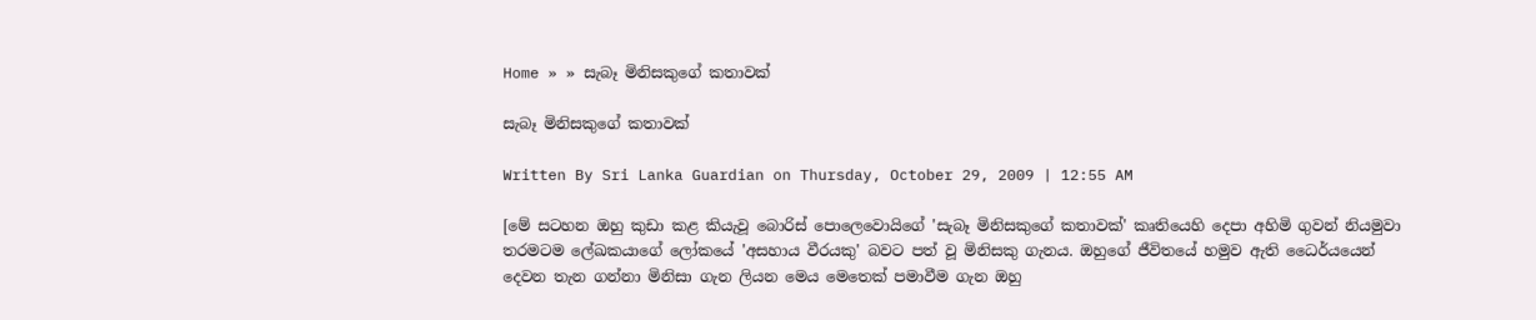Home » » සැබෑ මිනිසකුගේ කතාවක්

සැබෑ මිනිසකුගේ කතාවක්

Written By Sri Lanka Guardian on Thursday, October 29, 2009 | 12:55 AM

[මේ සටහන ඔහු කුඩා කළ කියැවූ බොරිස් පොලෙවොයිගේ 'සැබෑ මිනිසකුගේ කතාවක්' කෘතියෙහි දෙපා අහිමි ගුවන් නියමුවා තරමටම ලේඛකයාගේ ලෝකයේ 'අසහාය වීරයකු' බවට පත් වූ මිනිසකු ගැනය. ඔහුගේ ජීවිතයේ හමුව ඇති ධෛර්යයෙන් දෙවන තැන ගන්නා මිනිසා ගැන ලියන මෙය මෙතෙක් පමාවීම ගැන ඔහු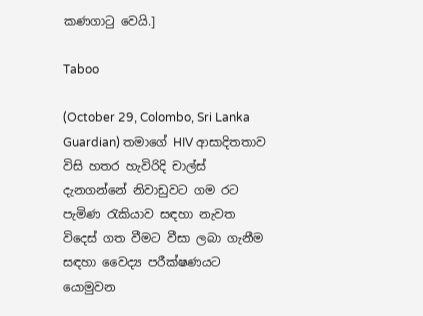කණගාටු වෙයි.]

Taboo

(October 29, Colombo, Sri Lanka Guardian) තමාගේ HIV ආසාදිතතාව විසි හතර හැවිරිදි චාල්ස් දැනගන්නේ නිවාඩුවට ගම රට පැමිණ රැකියාව සඳහා නැවත විදෙස් ගත වීමට වීසා ලබා ගැනීම සඳහා වෛද්‍ය පරීක්ෂණයට යොමුවන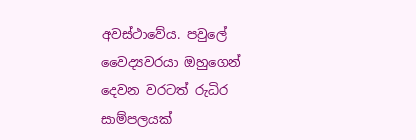අවස්ථාවේය. පවුලේ වෛද්‍යවරයා ඔහුගෙන් දෙවන වරටත් රුධිර සාම්පලයක්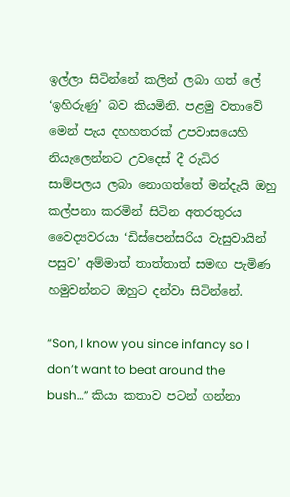ඉල්ලා සිටින්නේ කලින් ලබා ගත් ලේ ‘ඉහිරුණු’ බව කියමිනි. පළමු වතාවේ මෙන් පැය දහහතරක් උපවාසයෙහි නියැලෙන්නට උවදෙස් දී රුධිර සාම්පලය ලබා නොගත්තේ මන්දැයි ඔහු කල්පනා කරමින් සිටින අතරතුරය වෛද්‍යවරයා ‘ඩිස්පෙන්සරිය වැසුවායින් පසුව’ අම්මාත් තාත්තාත් සමඟ පැමිණ හමුවන්නට ඔහුට දන්වා සිටින්නේ.

“Son, I know you since infancy so I don’t want to beat around the bush…” කියා කතාව පටන් ගන්නා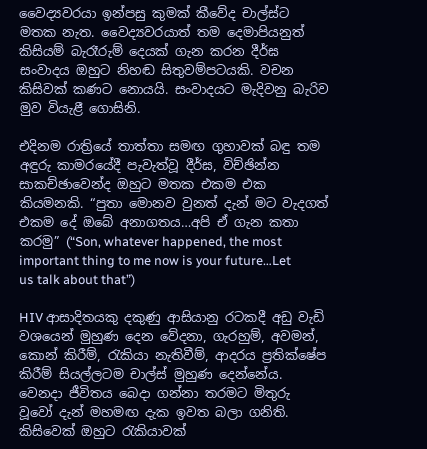වෛද්‍යවරයා ඉන්පසු කුමක් කීවේද චාල්ස්ට මතක නැත. වෛද්‍යවරයාත් තම දෙමාපියනුත් කිසියම් බැරෑරුම් දෙයක් ගැන කරන දීර්ඝ සංවාදය ඔහුට නිහඬ සිතුවම්පටයකි. වචන කිසිවක් කණට නොයයි. සංවාදයට මැදිවනු බැරිව මුව වියැළී ගොසිනි.

එදිනම රාත්‍රියේ තාත්තා සමඟ ගුහාවක් බඳු තම අඳුරු කාමරයේදී පැවැත්වූ දීර්ඝ, විච්ඡින්න සාකච්ඡාවෙන්ද ඔහුට මතක එකම එක කියමනකි. “පුතා මොනව වුනත් දැන් මට වැදගත් එකම දේ ඔබේ අනාගතය…අපි ඒ ගැන කතා කරමු” (“Son, whatever happened, the most important thing to me now is your future…Let us talk about that”)

HIV ආසාදිතයකු දකුණු ආසියානු රටකදී අඩු වැඩි වශයෙන් මුහුණ දෙන වේදනා, ගැරහුම්, අවමන්, කොන් කිරීම්, රැකියා නැතිවීම්, ආදරය ප්‍රතික්ෂේප කිරීම් සියල්ලටම චාල්ස් මුහුණ දෙන්නේය. වෙනදා ජීවිතය බෙදා ගන්නා තරමට මිතුරු වූවෝ දැන් මහමඟ දැක ඉවත බලා ගනිති. කිසිවෙක් ඔහුට රැකියාවක්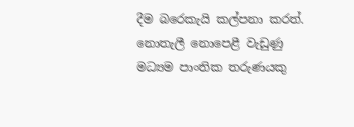දීම බරෙකැයි කල්පනා කරත්. නොතැලී නොපෙළී වැඩුණු මධ්‍යම පාංතික තරුණයකු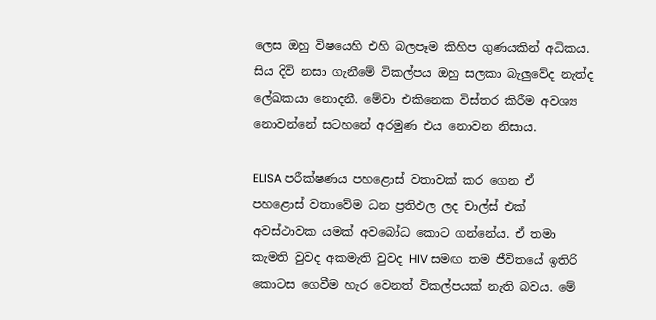ලෙස ඔහු විෂයෙහි එහි බලපෑම කිහිප ගුණයකින් අධිකය. සිය දිවි නසා ගැනීමේ විකල්පය ඔහු සලකා බැලුවේද නැත්ද ලේඛකයා නොදනී. මේවා එකිනෙක විස්තර කිරීම අවශ්‍ය නොවන්නේ සටහනේ අරමුණ එය නොවන නිසාය.

ELISA පරීක්ෂණය පහළොස් වතාවක් කර ගෙන ඒ පහළොස් වතාවේම ධන ප්‍රතිඵල ලද චාල්ස් එක් අවස්ථාවක යමක් අවබෝධ කොට ගන්නේය. ඒ තමා කැමති වුවද අකමැති වුවද HIV සමඟ තම ජීවිතයේ ඉතිරි කොටස ගෙවීම හැර වෙනත් විකල්පයක් නැති බවය. මේ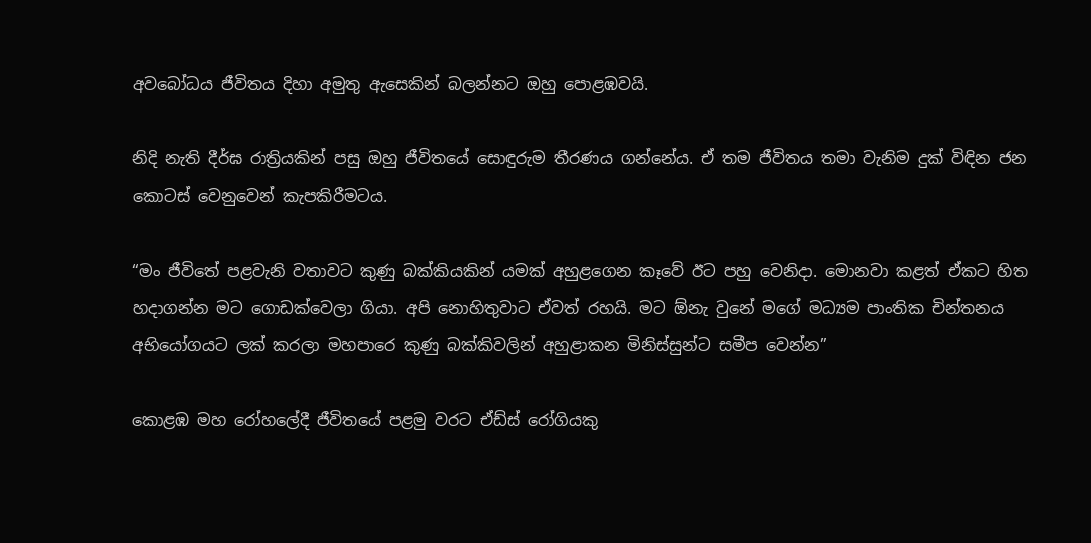අවබෝධය ජීවිතය දිහා අමුතු ඇසෙකින් බලන්නට ඔහු පොළඹවයි.

නිදි නැති දීර්ඝ රාත්‍රියකින් පසු ඔහු ජීවිතයේ සොඳුරුම තීරණය ගන්නේය. ඒ තම ජීවිතය තමා වැනිම දුක් විඳින ජන කොටස් වෙනුවෙන් කැපකිරීමටය.

“මං ජීවිතේ පළවැනි වතාවට කුණු බක්කියකින් යමක් අහුළගෙන කෑවේ ඊට පහු වෙනිදා. මොනවා කළත් ඒකට හිත හදාගන්න මට ගොඩක්වෙලා ගියා. අපි නොහිතුවාට ඒවත් රහයි. මට ඕනැ වුනේ මගේ මධ්‍යම පාංතික චින්තනය අභියෝගයට ලක් කරලා මහපාරෙ කුණු බක්කිවලින් අහුළාකන මිනිස්සුන්ට සමීප වෙන්න”

කොළඹ මහ රෝහලේදී ජීවිතයේ පළමු වරට ඒඩ්ස් රෝගියකු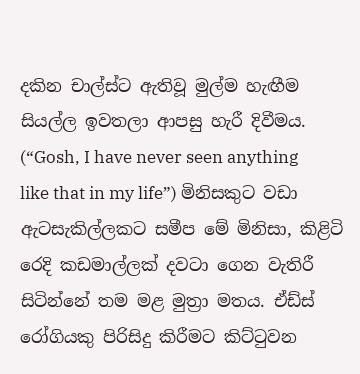දකින චාල්ස්ට ඇතිවූ මුල්ම හැඟීම සියල්ල ඉවතලා ආපසු හැරී දිවීමය. (“Gosh, I have never seen anything like that in my life”) මිනිසකුට වඩා ඇටසැකිල්ලකට සමීප මේ මිනිසා, කිළිටි රෙදි කඩමාල්ලක් දවටා ගෙන වැතිරී සිටින්නේ තම මළ මුත්‍රා මතය. ඒඩ්ස් රෝගියකු පිරිසිදු කිරීමට කිට්ටුවන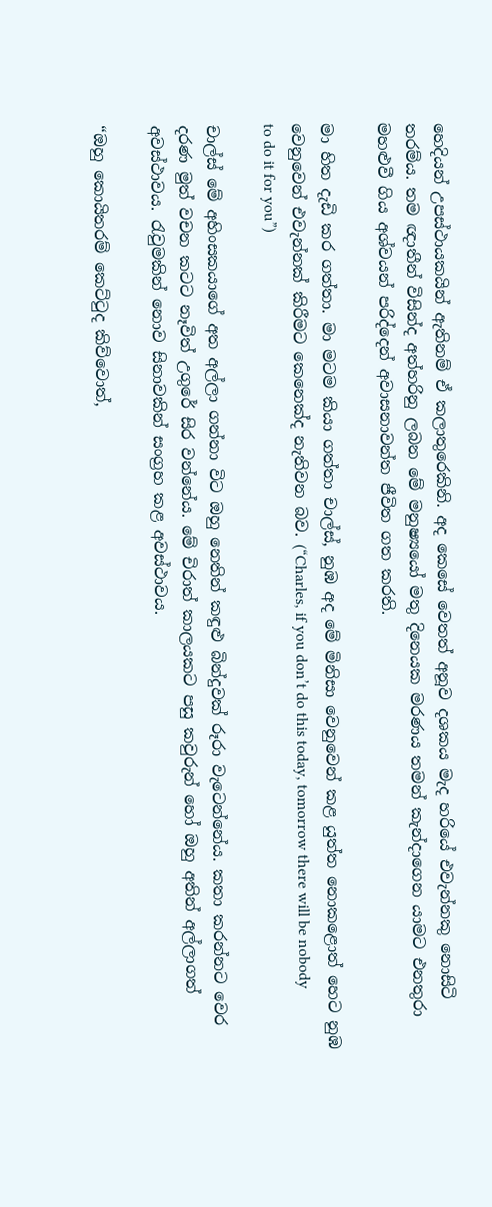හෙදියන් උපස්ථායකයින් ඇතිනම් ඒ කලාතුරෙකිනි. අද කෙසේ වෙතත් අනූව දශකය මැද හරියේ එවැන්නකු නොසිටි තරම්ය. තම ඥාතීන් විසින්ද අත්හරිනු ලබන මේ මනුෂ්‍යයෝ මතු දිනෙයක මරණය තමන් කැන්දාගෙන යාමට එනතුරා මහළුවී ගිය අශ්වයන් පරිද්දෙන් අවාසනාවන්ත ජීවිත ගත කරති.

මා හිත දැඩි කර ගත්තා. මා මටම කියා ගත්තා චාල්ස්, නුඹ අද මේ මිනිසා වෙනුවෙන් කළ යුත්ත නොකළොත් හෙට නුඹ වෙනුවෙන් එවැන්නක් කිරීමට කෙනෙක්ද නැතිවන බව. (“Charles, if you don’t do this today, tomorrow there will be nobody to do it for you”)

චාල්ස් මේ අහිංසකයාගේ අත අල්ලා ගන්නා විට ඔහු නෙතින් කඳුළු බින්දුවක් රූරා වැටෙන්නේය. කතා කරන්නට වෙර දරණ මුත් වචන කටට නෑවිත් උගුරේ සිර වන්නේය. මේ චිරාත් කාලයකට පසු කවුරුන් හෝ ඔහු අතින් අල්ලාගත් අවස්ථාවය. රැවුමකින් නොව සිනාවකින් සංග්‍රහ කළ අවස්ථාවය.

“ඔහු කොයිතරම් කෙට්ටුද කිව්වොත්,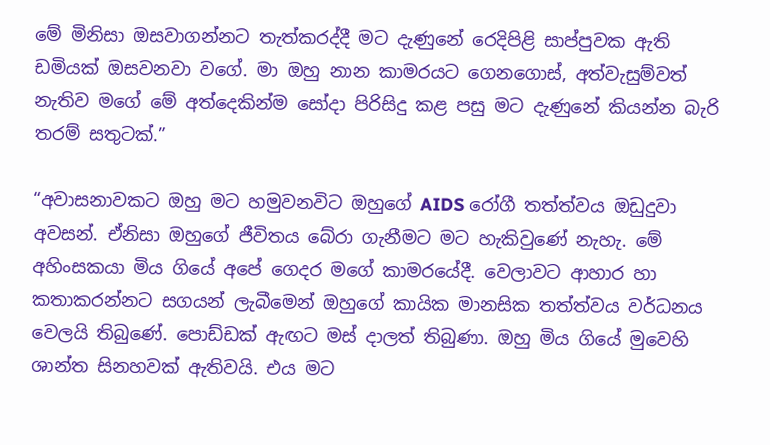මේ මිනිසා ඔසවාගන්නට තැත්කරද්දී මට දැණුනේ රෙදිපිළි සාප්පුවක ඇති ඩමියක් ඔසවනවා වගේ. මා ඔහු නාන කාමරයට ගෙනගොස්, අත්වැසුම්වත් නැතිව මගේ මේ අත්දෙකින්ම සෝදා පිරිසිදු කළ පසු මට දැණුනේ කියන්න බැරි තරම් සතුටක්.”

“අවාසනාවකට ඔහු මට හමුවනවිට ඔහුගේ AIDS රෝගී තත්ත්වය ඔඩුදුවා අවසන්. ඒනිසා ඔහුගේ ජීවිතය බේරා ගැනීමට මට හැකිවුණේ නැහැ. මේ අහිංසකයා මිය ගියේ අපේ ගෙදර මගේ කාමරයේදී. වෙලාවට ආහාර හා කතාකරන්නට සගයන් ලැබීමෙන් ඔහුගේ කායික මානසික තත්ත්වය වර්ධනය වෙලයි තිබුණේ. පොඩ්ඩක් ඇඟට මස් දාලත් තිබුණා. ඔහු මිය ගියේ මුවෙහි ශාන්ත සිනහවක් ඇතිවයි. එය මට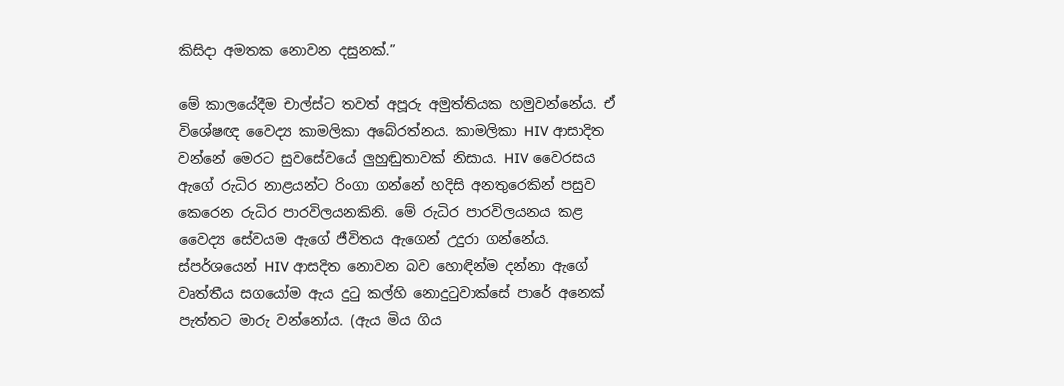කිසිදා අමතක නොවන දසුනක්.”

මේ කාලයේදීම චාල්ස්ට තවත් අපූරු අමුත්තියක හමුවන්නේය. ඒ විශේෂඥ වෛද්‍ය කාමලිකා අබේරත්නය. කාමලිකා HIV ආසාදිත වන්නේ මෙරට සුවසේවයේ ලුහුඬුතාවක් නිසාය. HIV වෛරසය ඇගේ රුධිර නාළයන්ට රිංගා ගන්නේ හදිසි අනතුරෙකින් පසුව කෙරෙන රුධිර පාරවිලයනකිනි. මේ රුධිර පාරවිලයනය කළ වෛද්‍ය සේවයම ඇගේ ජීවිතය ඇගෙන් උදුරා ගන්නේය. ස්පර්ශයෙන් HIV ආසදිත නොවන බව හොඳින්ම දන්නා ඇගේ වෘත්තීය සගයෝම ඇය දුටු කල්හි නොදුටුවාක්සේ පාරේ අනෙක් පැත්තට මාරු වන්නෝය. (ඇය මිය ගිය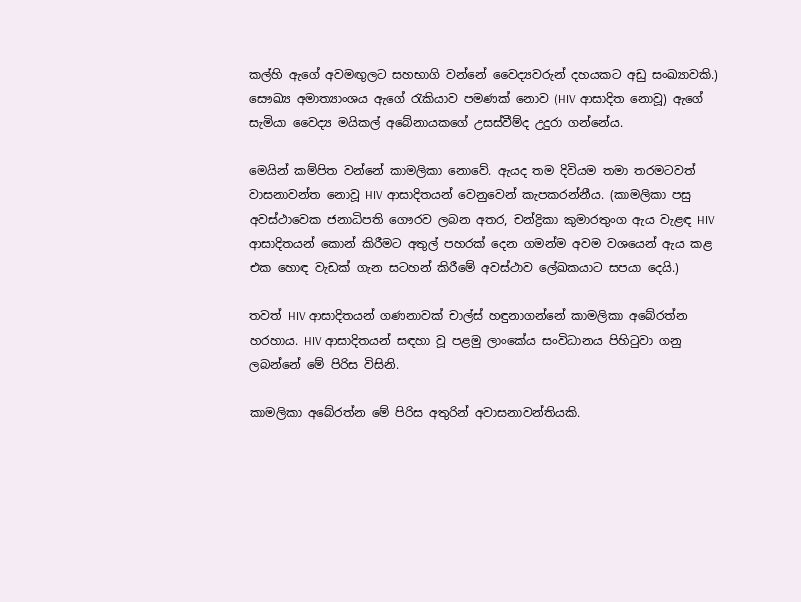කල්හි ඇගේ අවමඟුලට සහභාගි වන්නේ වෛද්‍යවරුන් දහයකට අඩු සංඛ්‍යාවකි.) සෞඛ්‍ය අමාත්‍යාංශය ඇගේ රැකියාව පමණක් නොව (HIV ආසාදිත නොවූ) ඇගේ සැමියා වෛද්‍ය මයිකල් අබේනායකගේ උසස්වීම්ද උදුරා ගන්නේය.

මෙයින් කම්පිත වන්නේ කාමලිකා නොවේ. ඇයද තම දිවියම තමා තරමටවත් වාසනාවන්ත නොවූ HIV ආසාදිතයන් වෙනුවෙන් කැපකරන්නීය. (කාමලිකා පසු අවස්ථාවෙක ජනාධිපති ගෞරව ලබන අතර, චන්ද්‍රිකා කුමාරතුංග ඇය වැළඳ HIV ආසාදිතයන් කොන් කිරීමට අතුල් පහරක් දෙන ගමන්ම අවම වශයෙන් ඇය කළ එක හොඳ වැඩක් ගැන සටහන් කිරීමේ අවස්ථාව ලේඛකයාට සපයා දෙයි.)

තවත් HIV ආසාදිතයන් ගණනාවක් චාල්ස් හඳුනාගන්නේ කාමලිකා අබේරත්න හරහාය. HIV ආසාදිතයන් සඳහා වූ පළමු ලාංකේය සංවිධානය පිහිටුවා ගනු ලබන්නේ මේ පිරිස විසිනි.

කාමලිකා අබේරත්න මේ පිරිස අතුරින් අවාසනාවන්තියකි.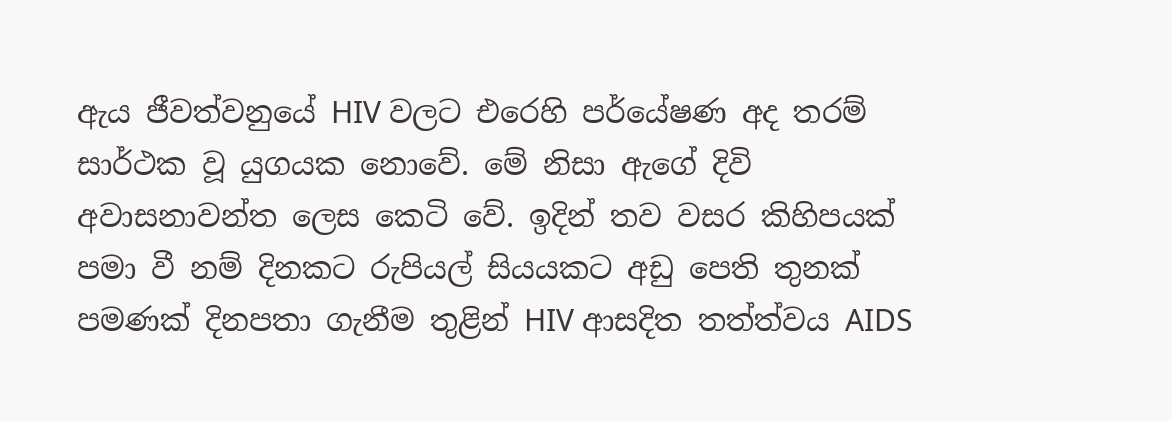ඇය ජීවත්වනුයේ HIV වලට එරෙහි පර්යේෂණ අද තරම් සාර්ථක වූ යුගයක නොවේ. මේ නිසා ඇගේ දිවි අවාසනාවන්ත ලෙස කෙටි වේ. ඉදින් තව වසර කිහිපයක් පමා වී නම් දිනකට රුපියල් සියයකට අඩු පෙති තුනක් පමණක් දිනපතා ගැනීම තුළින් HIV ආසදිත තත්ත්වය AIDS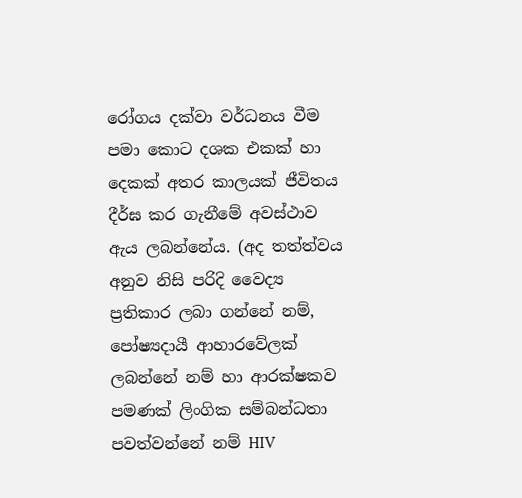රෝගය දක්වා වර්ධනය වීම පමා කොට දශක එකක් හා දෙකක් අතර කාලයක් ජීවිතය දීර්ඝ කර ගැනීමේ අවස්ථාව ඇය ලබන්නේය. (අද තත්ත්වය අනුව නිසි පරිදි වෛද්‍ය ප්‍රතිකාර ලබා ගන්නේ නම්, පෝෂ්‍යදායී ආහාරවේලක් ලබන්නේ නම් හා ආරක්ෂකව පමණක් ලිංගික සම්බන්ධතා පවත්වන්නේ නම් HIV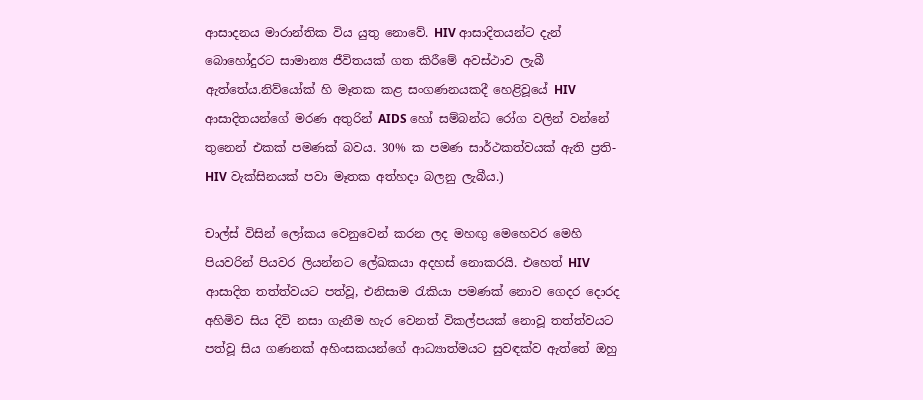ආසාදනය මාරාන්තික විය යුතු නොවේ. HIV ආසාදිතයන්ට දැන් බොහෝදුරට සාමාන්‍ය ජීවිතයක් ගත කිරීමේ අවස්ථාව ලැබී ඇත්තේය.නිව්යෝක් හි මෑතක කළ සංගණනයකදී හෙළිවූයේ HIV ආසාදිතයන්ගේ මරණ අතුරින් AIDS හෝ සම්බන්ධ රෝග වලින් වන්නේ තුනෙන් එකක් පමණක් බවය. 30% ක පමණ සාර්ථකත්වයක් ඇති ප්‍රති-HIV වැක්සිනයක් පවා මෑතක අත්හදා බලනු ලැබීය.)

චාල්ස් විසින් ලෝකය වෙනුවෙන් කරන ලද මහඟු මෙහෙවර මෙහි පියවරින් පියවර ලියන්නට ලේඛකයා අදහස් නොකරයි. එහෙත් HIV ආසාදිත තත්ත්වයට පත්වූ, එනිසාම රැකියා පමණක් නොව ගෙදර දොරද අහිමිව සිය දිවි නසා ගැනීම හැර වෙනත් විකල්පයක් නොවූ තත්ත්වයට පත්වූ සිය ගණනක් අහිංසකයන්ගේ ආධ්‍යාත්මයට සුවඳක්ව ඇත්තේ ඔහු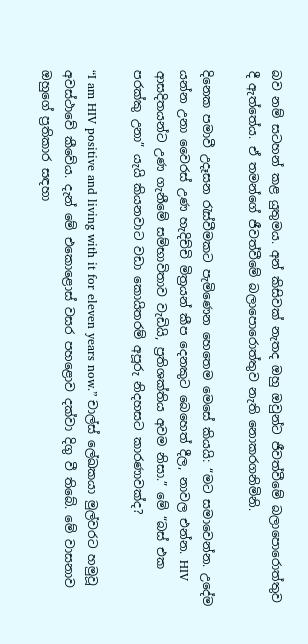බව නම් සටහන් කළ යුතුමය. අන් කිසිවක් නැතද ඔහු ඔවුන්ට ජීවත්වීමේ බලාපොරොත්තුව දී ඇත්තේය. ඒ තමන්ගේ ජීවත්වීමේ බලාපොරොත්තුව නැති නොකරගනිමිනි.

දිනෙක පමාවී උදෑසන රැස්වීමකට පැමිණෙන හෙතෙම මෙසේ කියයි: “මට සමාවෙන්න. උදේම යන්න උනා වෛරස් උණ හැදිච්චි මිත්‍රයන් කීප දෙනකුට බෙහෙත් දීල, නාවල එන්න. HIV ආසදිතයන්ට උණ ගැනීමේ සම්භාවිතාව වැඩියි, ප්‍රතිශක්තිය අවම නිසා.” මේ “බස් එක පරක්කු උනා” යැයි කියනවාට වඩා කොයිතරම් අපූරු නිදහසට කාරණාවක්ද?

“I am HIV positive and living with it for eleven years now.” චාල්ස් ලේඛකයා මුල්වරට හමුවූ අවස්ථාවේ කීවේය. දැන් මේ එකොළොස් වසර පහළොව දක්වා දිගු වී තිබේ. මේ වාසනාව ඔහුගේ ප්‍රතිකාර සඳහා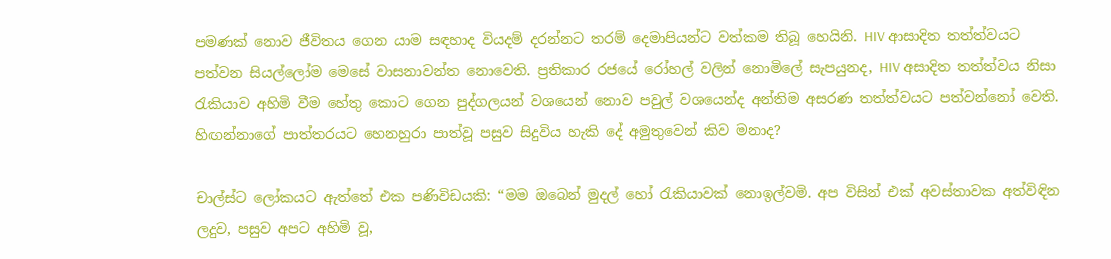පමණක් නොව ජීවිතය ගෙන යාම සඳහාද වියදම් දරන්නට තරම් දෙමාපියන්ට වත්කම තිබූ හෙයිනි. HIV ආසාදිත තත්ත්වයට පත්වන සියල්ලෝම මෙසේ වාසනාවන්ත නොවෙති. ප්‍රතිකාර රජයේ රෝහල් වලින් නොමිලේ සැපයුනද, HIV අසාදිත තත්ත්වය නිසා රැකියාව අහිමි වීම හේතු කොට ගෙන පුද්ගලයන් වශයෙන් නොව පවුල් වශයෙන්ද අන්තිම අසරණ තත්ත්වයට පත්වන්නෝ වෙති. හිඟන්නාගේ පාත්තරයට හෙනහුරා පාත්වූ පසුව සිදුවිය හැකි දේ අමුතුවෙන් කිව මනාද?

චාල්ස්ට ලෝකයට ඇත්තේ එක පණිවිඩයකි: “මම ඔබෙන් මුදල් හෝ රැකියාවක් නොඉල්වමි. අප විසින් එක් අවස්තාවක අත්විඳින ලදුව, පසුව අපට අහිමි වූ,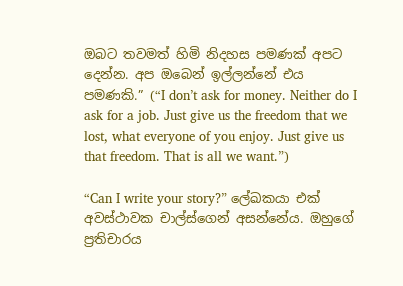ඔබට තවමත් හිමි නිදහස පමණක් අපට දෙන්න. අප ඔබෙන් ඉල්ලන්නේ එය පමණකි.” (“I don’t ask for money. Neither do I ask for a job. Just give us the freedom that we lost, what everyone of you enjoy. Just give us that freedom. That is all we want.”)

“Can I write your story?” ලේඛකයා එක් අවස්ථාවක චාල්ස්ගෙන් අසන්නේය. ඔහුගේ ප්‍රතිචාරය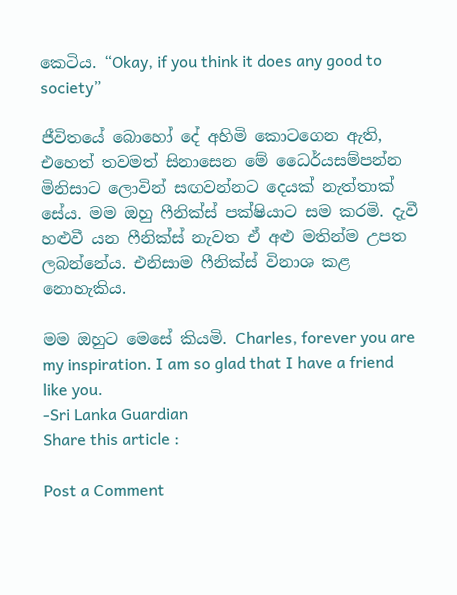කෙටිය. “Okay, if you think it does any good to society”

ජීවිතයේ බොහෝ දේ අහිමි කොටගෙන ඇති, එහෙත් තවමත් සිනාසෙන මේ ධෛර්යසම්පන්න මිනිසාට ලොවින් සඟවන්නට දෙයක් නැත්තාක් සේය. මම ඔහු ෆීනික්ස් පක්ෂියාට සම කරමි. දැවී හළුවී යන ෆීනික්ස් නැවත ඒ අළු මතින්ම උපත ලබන්නේය. එනිසාම ෆීනික්ස් විනාශ කළ නොහැකිය.

මම ඔහුට මෙසේ කියමි. Charles, forever you are my inspiration. I am so glad that I have a friend like you.
-Sri Lanka Guardian
Share this article :

Post a Comment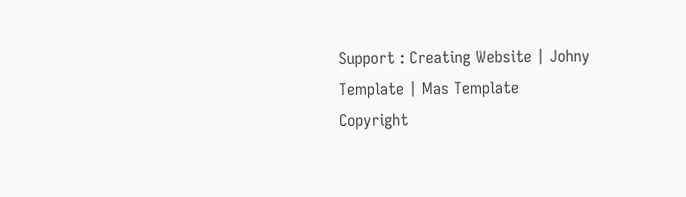Support : Creating Website | Johny Template | Mas Template
Copyright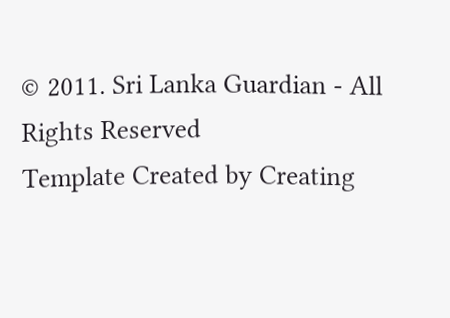© 2011. Sri Lanka Guardian - All Rights Reserved
Template Created by Creating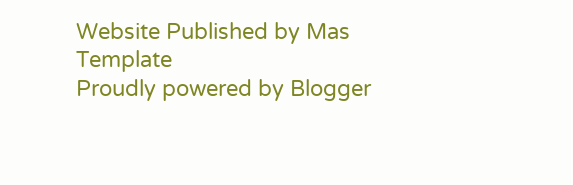Website Published by Mas Template
Proudly powered by Blogger